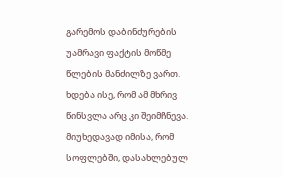გარემოს დაბინძურების უამრავი ფაქტის მოწმე წლების მანძილზე ვართ. ხდება ისე, რომ ამ მხრივ წინსვლა არც კი შეიმჩნევა. მიუხედავად იმისა, რომ სოფლებში, დასახლებულ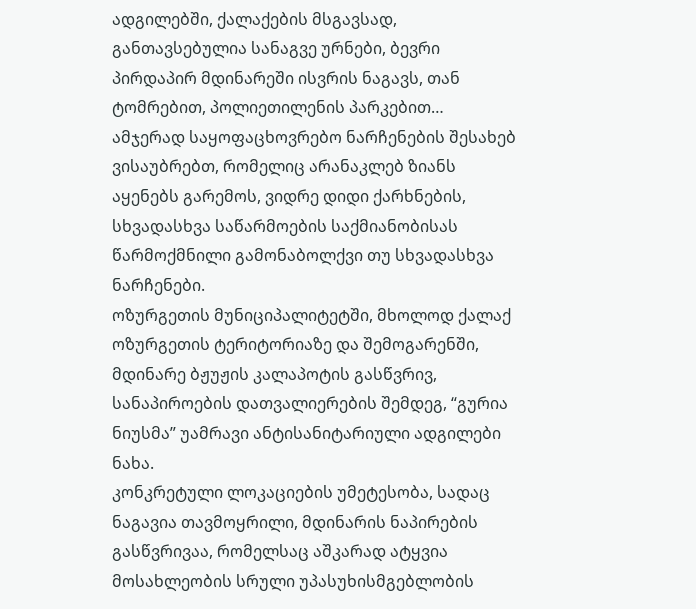ადგილებში, ქალაქების მსგავსად, განთავსებულია სანაგვე ურნები, ბევრი პირდაპირ მდინარეში ისვრის ნაგავს, თან ტომრებით, პოლიეთილენის პარკებით…
ამჯერად საყოფაცხოვრებო ნარჩენების შესახებ ვისაუბრებთ, რომელიც არანაკლებ ზიანს აყენებს გარემოს, ვიდრე დიდი ქარხნების, სხვადასხვა საწარმოების საქმიანობისას წარმოქმნილი გამონაბოლქვი თუ სხვადასხვა ნარჩენები.
ოზურგეთის მუნიციპალიტეტში, მხოლოდ ქალაქ ოზურგეთის ტერიტორიაზე და შემოგარენში, მდინარე ბჟუჟის კალაპოტის გასწვრივ, სანაპიროების დათვალიერების შემდეგ, “გურია ნიუსმა” უამრავი ანტისანიტარიული ადგილები ნახა.
კონკრეტული ლოკაციების უმეტესობა, სადაც ნაგავია თავმოყრილი, მდინარის ნაპირების გასწვრივაა, რომელსაც აშკარად ატყვია მოსახლეობის სრული უპასუხისმგებლობის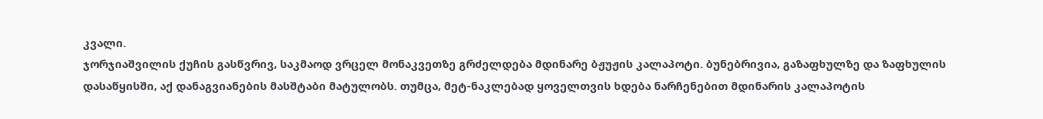კვალი.
ჯორჯიაშვილის ქუჩის გასწვრივ, საკმაოდ ვრცელ მონაკვეთზე გრძელდება მდინარე ბჟუჟის კალაპოტი. ბუნებრივია, გაზაფხულზე და ზაფხულის დასაწყისში, აქ დანაგვიანების მასშტაბი მატულობს. თუმცა, მეტ-ნაკლებად ყოველთვის ხდება ნარჩენებით მდინარის კალაპოტის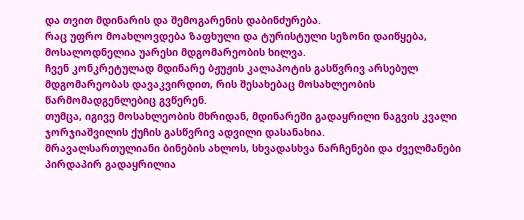და თვით მდინარის და შემოგარენის დაბინძურება.
რაც უფრო მოახლოვდება ზაფხული და ტურისტული სეზონი დაიწყება, მოსალოდნელია უარესი მდგომარეობის ხილვა.
ჩვენ კონკრეტულად მდინარე ბჟუჟის კალაპოტის გასწვრივ არსებულ მდგომარეობას დავაკვირდით, რის შესახებაც მოსახლეობის წარმომადგენლებიც გვწერენ.
თუმცა, იგივე მოსახლეობის მხრიდან, მდინარეში გადაყრილი ნაგვის კვალი ჯორჯიაშვილის ქუჩის გასწვრივ ადვილი დასანახია.
მრავალსართულიანი ბინების ახლოს, სხვადასხვა ნარჩენები და ძველმანები პირდაპირ გადაყრილია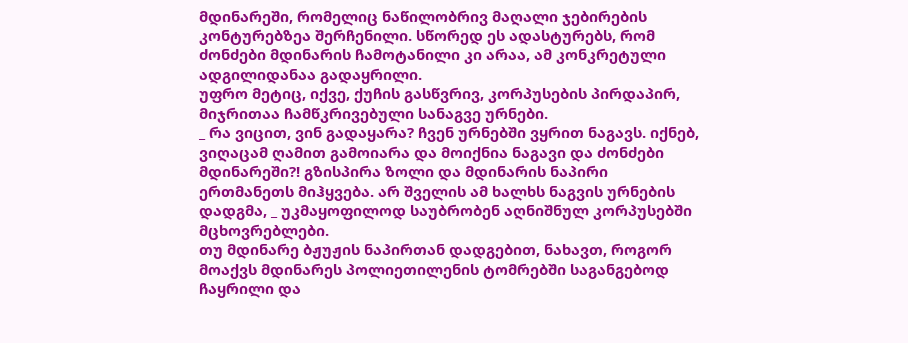მდინარეში, რომელიც ნაწილობრივ მაღალი ჯებირების კონტურებზეა შერჩენილი. სწორედ ეს ადასტურებს, რომ ძონძები მდინარის ჩამოტანილი კი არაა, ამ კონკრეტული ადგილიდანაა გადაყრილი.
უფრო მეტიც, იქვე, ქუჩის გასწვრივ, კორპუსების პირდაპირ, მიჯრითაა ჩამწკრივებული სანაგვე ურნები.
_ რა ვიცით, ვინ გადაყარა? ჩვენ ურნებში ვყრით ნაგავს. იქნებ, ვიღაცამ ღამით გამოიარა და მოიქნია ნაგავი და ძონძები მდინარეში?! გზისპირა ზოლი და მდინარის ნაპირი ერთმანეთს მიჰყვება. არ შველის ამ ხალხს ნაგვის ურნების დადგმა, _ უკმაყოფილოდ საუბრობენ აღნიშნულ კორპუსებში მცხოვრებლები.
თუ მდინარე ბჟუჟის ნაპირთან დადგებით, ნახავთ, როგორ მოაქვს მდინარეს პოლიეთილენის ტომრებში საგანგებოდ ჩაყრილი და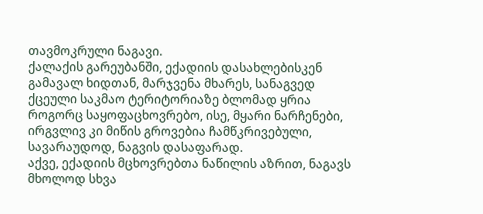თავმოკრული ნაგავი.
ქალაქის გარეუბანში, ექადიის დასახლებისკენ გამავალ ხიდთან, მარჯვენა მხარეს, სანაგვედ ქცეული საკმაო ტერიტორიაზე ბლომად ყრია როგორც საყოფაცხოვრებო, ისე, მყარი ნარჩენები, ირგვლივ კი მიწის გროვებია ჩამწკრივებული, სავარაუდოდ, ნაგვის დასაფარად.
აქვე, ექადიის მცხოვრებთა ნაწილის აზრით, ნაგავს მხოლოდ სხვა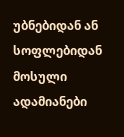უბნებიდან ან სოფლებიდან მოსული ადამიანები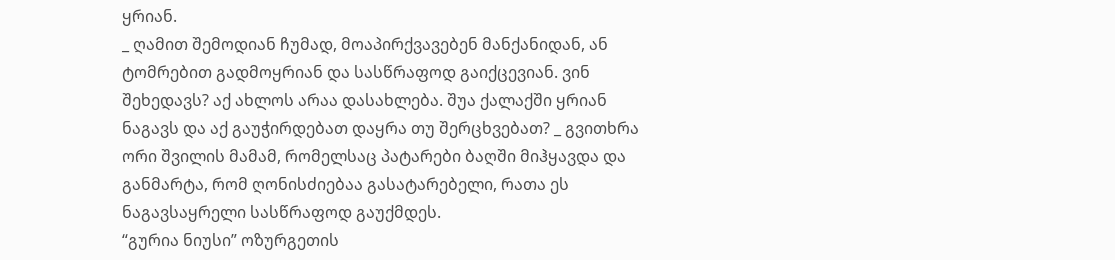ყრიან.
_ ღამით შემოდიან ჩუმად, მოაპირქვავებენ მანქანიდან, ან ტომრებით გადმოყრიან და სასწრაფოდ გაიქცევიან. ვინ შეხედავს? აქ ახლოს არაა დასახლება. შუა ქალაქში ყრიან ნაგავს და აქ გაუჭირდებათ დაყრა თუ შერცხვებათ? _ გვითხრა ორი შვილის მამამ, რომელსაც პატარები ბაღში მიჰყავდა და განმარტა, რომ ღონისძიებაა გასატარებელი, რათა ეს ნაგავსაყრელი სასწრაფოდ გაუქმდეს.
“გურია ნიუსი” ოზურგეთის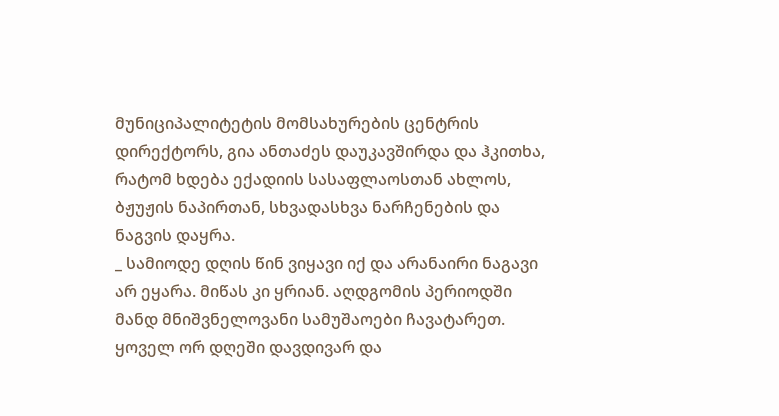მუნიციპალიტეტის მომსახურების ცენტრის დირექტორს, გია ანთაძეს დაუკავშირდა და ჰკითხა, რატომ ხდება ექადიის სასაფლაოსთან ახლოს, ბჟუჟის ნაპირთან, სხვადასხვა ნარჩენების და ნაგვის დაყრა.
_ სამიოდე დღის წინ ვიყავი იქ და არანაირი ნაგავი არ ეყარა. მიწას კი ყრიან. აღდგომის პერიოდში მანდ მნიშვნელოვანი სამუშაოები ჩავატარეთ. ყოველ ორ დღეში დავდივარ და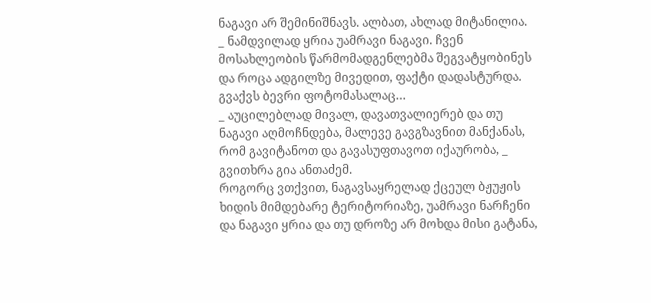ნაგავი არ შემინიშნავს. ალბათ, ახლად მიტანილია.
_ ნამდვილად ყრია უამრავი ნაგავი. ჩვენ მოსახლეობის წარმომადგენლებმა შეგვატყობინეს და როცა ადგილზე მივედით, ფაქტი დადასტურდა. გვაქვს ბევრი ფოტომასალაც…
_ აუცილებლად მივალ, დავათვალიერებ და თუ ნაგავი აღმოჩნდება, მალევე გავგზავნით მანქანას, რომ გავიტანოთ და გავასუფთავოთ იქაურობა, _ გვითხრა გია ანთაძემ.
როგორც ვთქვით, ნაგავსაყრელად ქცეულ ბჟუჟის ხიდის მიმდებარე ტერიტორიაზე, უამრავი ნარჩენი და ნაგავი ყრია და თუ დროზე არ მოხდა მისი გატანა,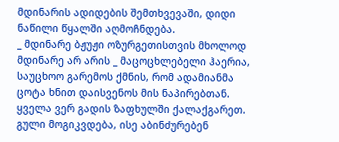მდინარის ადიდების შემთხვევაში, დიდი ნაწილი წყალში აღმოჩნდება.
_ მდინარე ბჟუჟი ოზურგეთისთვის მხოლოდ მდინარე არ არის _ მაცოცხლებელი ჰაერია, საუცხოო გარემოს ქმნის, რომ ადამიანმა ცოტა ხნით დაისვენოს მის ნაპირებთან. ყველა ვერ გადის ზაფხულში ქალაქგარეთ. გული მოგიკვდება, ისე აბინძურებენ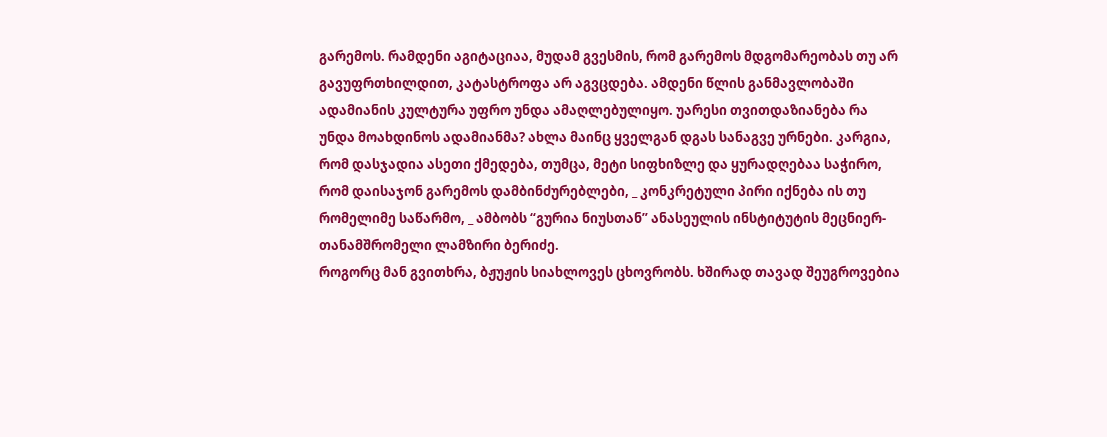გარემოს. რამდენი აგიტაციაა, მუდამ გვესმის, რომ გარემოს მდგომარეობას თუ არ გავუფრთხილდით, კატასტროფა არ აგვცდება. ამდენი წლის განმავლობაში ადამიანის კულტურა უფრო უნდა ამაღლებულიყო. უარესი თვითდაზიანება რა უნდა მოახდინოს ადამიანმა? ახლა მაინც ყველგან დგას სანაგვე ურნები. კარგია, რომ დასჯადია ასეთი ქმედება, თუმცა, მეტი სიფხიზლე და ყურადღებაა საჭირო, რომ დაისაჯონ გარემოს დამბინძურებლები, _ კონკრეტული პირი იქნება ის თუ რომელიმე საწარმო, _ ამბობს “გურია ნიუსთან” ანასეულის ინსტიტუტის მეცნიერ-თანამშრომელი ლამზირი ბერიძე.
როგორც მან გვითხრა, ბჟუჟის სიახლოვეს ცხოვრობს. ხშირად თავად შეუგროვებია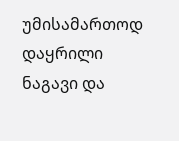უმისამართოდ დაყრილი ნაგავი და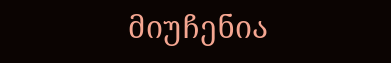მიუჩენია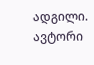ადგილი.
ავტორი